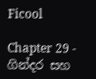Ficool

Chapter 29 - ගින්දර සහ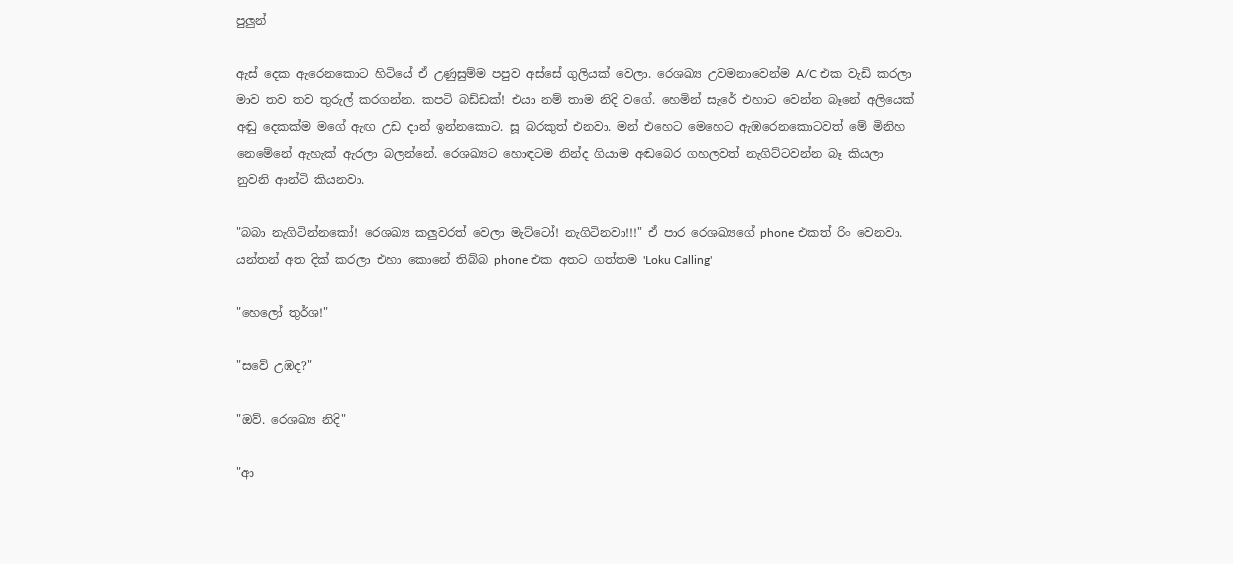පුලුන්

ඇස් දෙක ඇරෙනකොට හිටියේ ඒ උණුසුම්ම පපුව අස්සේ ගුලියක් වෙලා. රෙශඛ්‍ය උවමනාවෙන්ම A/C එක වැඩි කරලා මාව තව තව තුරුල් කරගන්න. කපටි බඩ්ඩක්! එයා නම් තාම නිදි වගේ. හෙමින් සැරේ එහාට වෙන්න බෑනේ අලියෙක් අඬු දෙකක්ම මගේ ඇඟ උඩ දාන් ඉන්නකොට. සූ බරකුත් එනවා. මන් එහෙට මෙහෙට ඇඹරෙනකොටවත් මේ මිනිහ නෙමේනේ ඇහැක් ඇරලා බලන්නේ. රෙශඛ්‍යට හොඳටම නින්ද ගියාම අඬබෙර ගහලවත් නැගිට්ටවන්න බෑ කියලා නුවනි ආන්ටි කියනවා.

"බබා නැගිටින්නකෝ! රෙශඛ්‍ය කලුවරත් වෙලා මැට්ටෝ! නැගිටිනවා!!!" ඒ පාර රෙශඛ්‍යගේ phone එකත් රිං වෙනවා. යන්තන් අත දික් කරලා එහා කොනේ තිබ්බ phone එක අතට ගත්තම 'Loku Calling'

"හෙලෝ තුර්ශ!"

"සවේ උඹද?"

"ඔව්. රෙශඛ්‍ය නිදි"

"ආ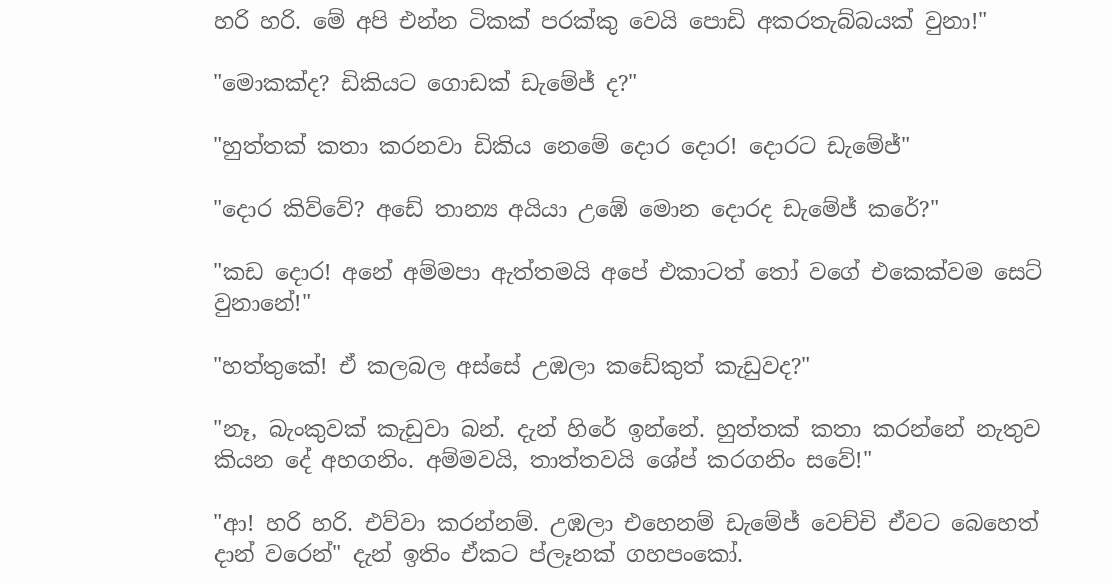හරි හරි. මේ අපි එන්න ටිකක් පරක්කු වෙයි පොඩි අකරතැබ්බයක් වුනා!"

"මොකක්ද? ඩිකියට ගොඩක් ඩැමේජ් ද?"

"හුත්තක් කතා කරනවා ඩිකිය නෙමේ දොර දොර! දොරට ඩැමේජ්"

"දොර කිව්වේ? අඩේ තාන්‍ය අයියා උඹේ මොන දොරද ඩැමේජ් කරේ?"

"කඩ දොර! අනේ අම්මපා ඇත්තමයි අපේ එකාටත් තෝ වගේ එකෙක්වම සෙට් වුනානේ!"

"හත්තුකේ! ඒ කලබල අස්සේ උඹලා කඩේකුත් කැඩුවද?"

"නෑ, බැංකුවක් කැඩුවා බන්. දැන් හිරේ ඉන්නේ. හුත්තක් කතා කරන්නේ නැතුව කියන දේ අහගනිං. අම්මවයි, තාත්තවයි ශේප් කරගනිං සවේ!"

"ආ! හරි හරි. එව්වා කරන්නම්. උඹලා එහෙනම් ඩැමේජ් වෙච්චි ඒවට බෙහෙත් දාන් වරෙන්" දැන් ඉතිං ඒකට ප්ලෑනක් ගහපංකෝ.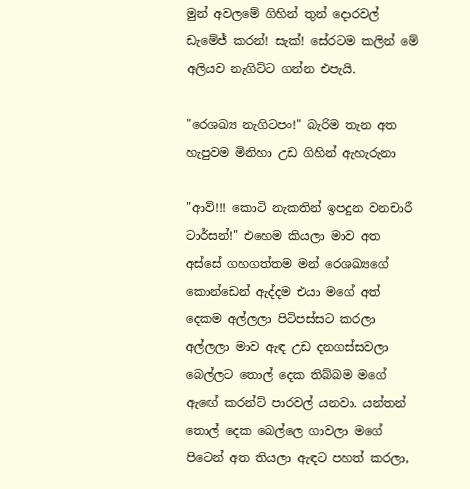මුන් අවලමේ ගිහින් තුන් දොරවල් ඩැමේජ් කරන්! සැක්! සේරටම කලින් මේ අලියව නැගිට්ට ගන්න එපැයි.

"රෙශඛ්‍ය නැගිටපං!" බැරිම තැන අත හැපුවම මිනිහා උඩ ගිහින් ඇහැරුනා

"ආව්!!! කොටි නැකතින් ඉපදුන වනචාරී ටාර්සන්!" එහෙම කියලා මාව අත අස්සේ ගහගත්තම මන් රෙශඛ්‍යගේ කොන්ඩෙන් ඇද්දම එයා මගේ අත් දෙකම අල්ලලා පිටිපස්සට කරලා අල්ලලා මාව ඇඳ උඩ දනගස්සවලා බෙල්ලට තොල් දෙක තිබ්බම මගේ ඇඟේ කරන්ට් පාරවල් යනවා. යන්තන් තොල් දෙක බෙල්ලෙ ගාවලා මගේ පිටෙන් අත තියලා ඇඳට පහත් කරලා,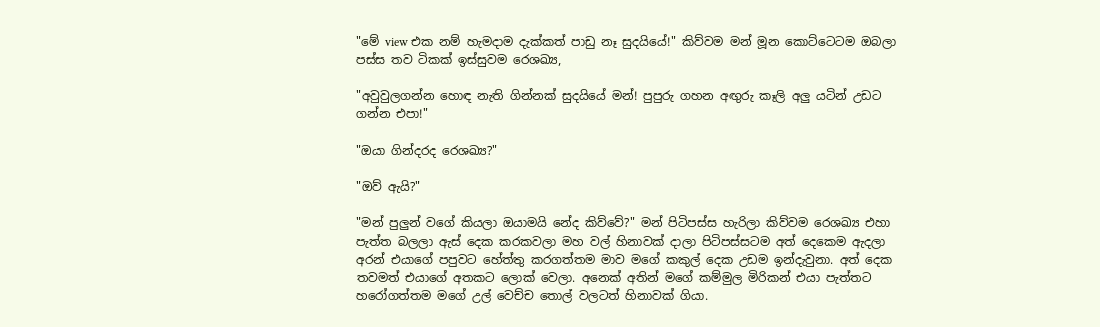"මේ view එක නම් හැමදාම දැක්කත් පාඩු නෑ සුදයියේ!" කිව්වම මන් මූන කොට්ටෙටම ඔබලා පස්ස තව ටිකක් ඉස්සුවම රෙශඛ්‍ය,

"අවුවුලගන්න හොඳ නැති ගින්නක් සුදයියේ මන්! පුපුරු ගහන අඟුරු කෑලි අලු යටින් උඩට ගන්න එපා!"

"ඔයා ගින්දරද රෙශඛ්‍ය?"

"ඔව් ඇයි?"

"මන් පුලුන් වගේ කියලා ඔයාමයි නේද කිව්වේ?" මන් පිටිපස්ස හැරිලා කිව්වම රෙශඛ්‍ය එහා පැත්ත බලලා ඇස් දෙක කරකවලා මහ වල් හිනාවක් දාලා පිටිපස්සටම අත් දෙකෙම ඇදලා අරන් එයාගේ පපුවට හේත්තු කරගත්තම මාව මගේ කකුල් දෙක උඩම ඉන්දැවුනා. අත් දෙක තවමත් එයාගේ අතකට ලොක් වෙලා. අනෙක් අතින් මගේ කම්මුල මිරිකන් එයා පැත්තට හරෝගත්තම මගේ උල් වෙච්ච තොල් වලටත් හිනාවක් ගියා.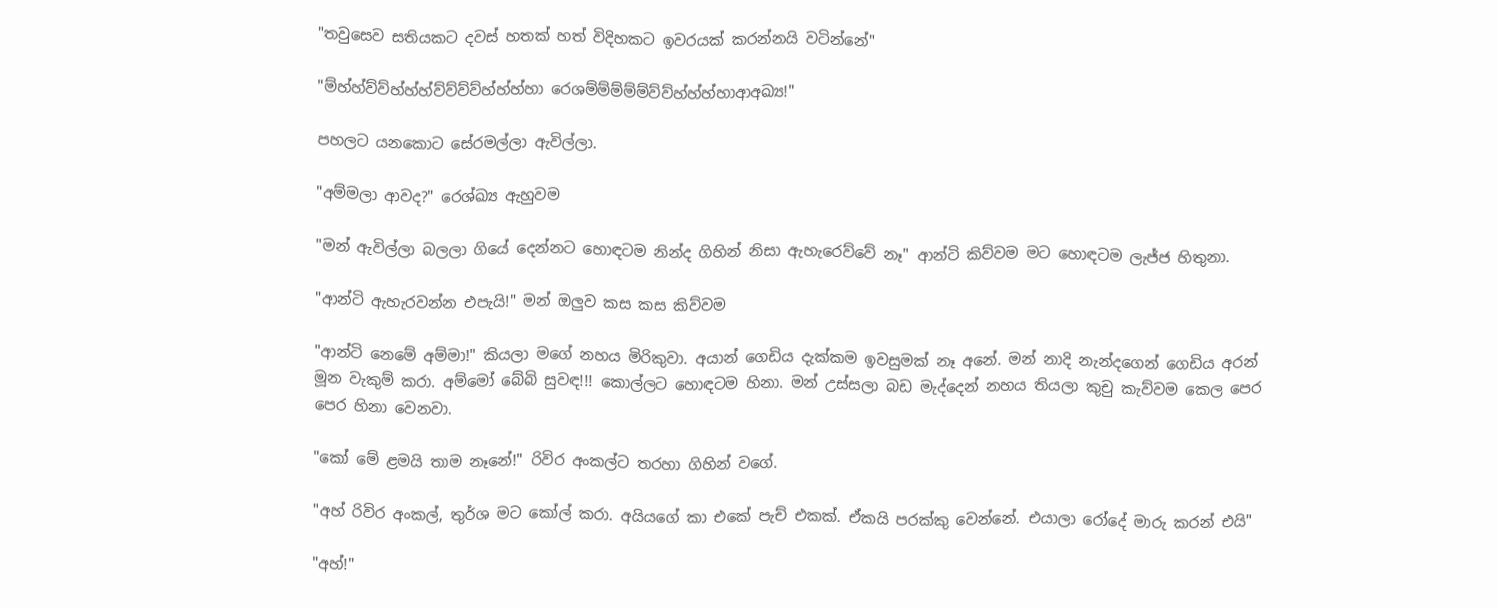"තවුසෙව සතියකට දවස් හතක් හත් විදිහකට ඉවරයක් කරන්නයි වටින්නේ"

"ම්හ්හ්ව්ව්හ්හ්හ්ව්ව්ව්ව්හ්හ්හ්හා රෙශම්ම්ම්ම්ම්ව්ව්හ්හ්හ්හාආඅඛ්‍ය!"

පහලට යනකොට සේරමල්ලා ඇවිල්ලා.

"අම්මලා ආවද?" රෙශ්ඛ්‍ය ඇහුවම

"මන් ඇවිල්ලා බලලා ගියේ දෙන්නට හොඳටම නින්ද ගිහින් නිසා ඇහැරෙව්වේ නෑ" ආන්ටි කිව්වම මට හොඳටම ලැජ්ජ හිතුනා.

"ආන්ටි ඇහැරවන්න එපැයි!" මන් ඔලුව කස කස කිව්වම

"ආන්ටි නෙමේ අම්මා!" කියලා මගේ නහය මිරිකුවා. අයාන් ගෙඩිය දැක්කම ඉවසුමක් නෑ අනේ. මන් නාදි නැන්දගෙන් ගෙඩිය අරන් මූන වැකුම් කරා. අම්මෝ බේබි සුවඳ!!! කොල්ලට හොඳටම හිනා. මන් උස්සලා බඩ මැද්දෙන් නහය තියලා කුචු කැව්වම කෙල පෙර පෙර හිනා වෙනවා.

"කෝ මේ ළමයි තාම නෑනේ!" රිවිර අංකල්ට තරහා ගිහින් වගේ.

"අහ් රිවිර අංකල්, තුර්ශ මට කෝල් කරා. අයියගේ කා එකේ පැච් එකක්. ඒකයි පරක්කු වෙන්නේ. එයාලා රෝදේ මාරු කරන් එයි"

"අහ්!"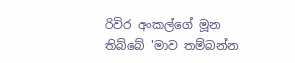රිවිර අංකල්ගේ මූන තිබ්බේ 'මාව තම්බන්න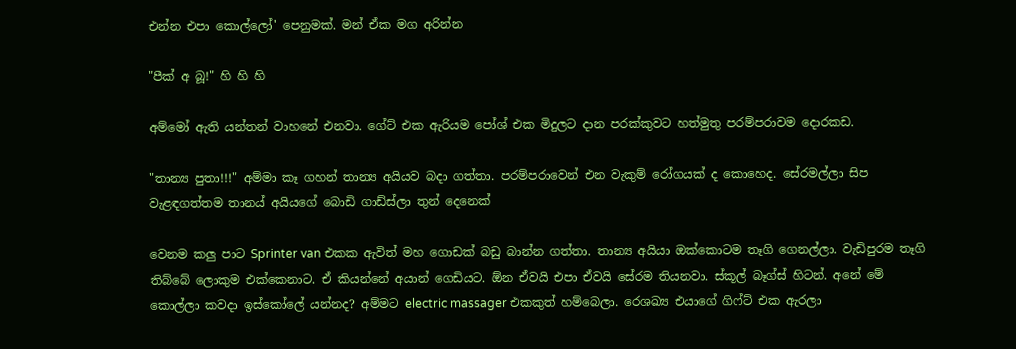එන්න එපා කොල්ලෝ' පෙනුමක්. මන් ඒක මග අරින්න

"පීක් අ බූ!" හි හි හි

අම්මෝ ඇති යන්තන් වාහනේ එනවා. ගේට් එක ඇරියම පෝශ් එක මිදුලට දාන පරක්කුවට හත්මුතු පරම්පරාවම දොරකඩ.

"තාන්‍ය පුතා!!!" අම්මා කෑ ගහන් තාන්‍ය අයියව බදා ගත්තා. පරම්පරාවෙන් එන වැකුම් රෝගයක් ද කොහෙද. සේරමල්ලා සිප වැළඳගත්තම තානය් අයියගේ බොඩි ගාඩ්ස්ලා තුන් දෙනෙක්

වෙනම කලු පාට Sprinter van එකක ඇවිත් මහ ගොඩක් බඩු බාන්න ගත්තා. තාන්‍ය අයියා ඔක්කොටම තෑගි ගෙනල්ලා. වැඩිපුරම තෑගි තිබ්බේ ලොකුම එක්කෙනාට. ඒ කියන්නේ අයාන් ගෙඩියට. ඕන ඒවයි එපා ඒවයි සේරම තියනවා. ස්කූල් බෑග්ස් හිටන්. අනේ මේ කොල්ලා කවදා ඉස්කෝලේ යන්නද? අම්මට electric massager එකකුත් හම්බෙලා. රෙශඛ්‍ය එයාගේ ගිෆ්ට් එක ඇරලා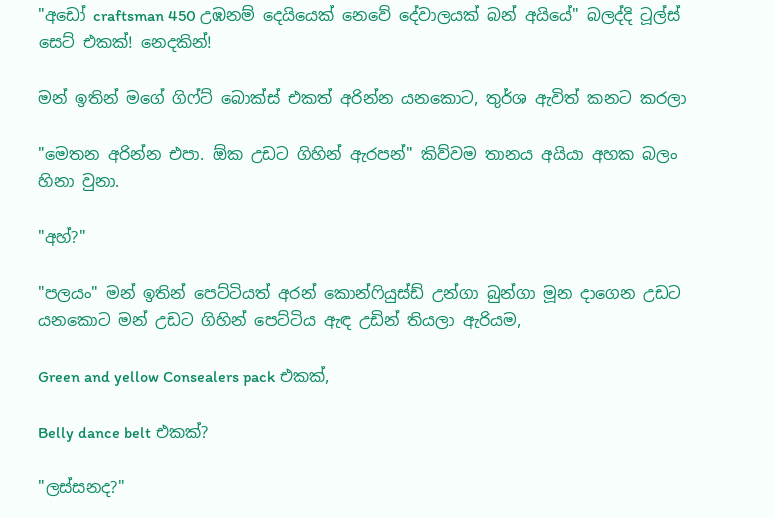"අඩෝ craftsman 450 උඹනම් දෙයියෙක් නෙවේ දේවාලයක් බන් අයියේ" බලද්දි ටූල්ස් සෙට් එකක්! නෙදකින්!

මන් ඉතින් මගේ ගිෆ්ට් බොක්ස් එකත් අරින්න යනකොට, තුර්ශ ඇවිත් කනට කරලා

"මෙතන අරින්න එපා. ඕක උඩට ගිහින් ඇරපන්" කිව්වම තානය අයියා අහක බලං හිනා වුනා.

"අහ්?"

"පලයං" මන් ඉතින් පෙට්ටියත් අරන් කොන්ෆියුස්ඩ් උන්ගා බුන්ගා මූන දාගෙන උඩට යනකොට මන් උඩට ගිහින් පෙට්ටිය ඇඳ උඩින් තියලා ඇරියම,

Green and yellow Consealers pack එකක්,

Belly dance belt එකක්?

"ලස්සනද?"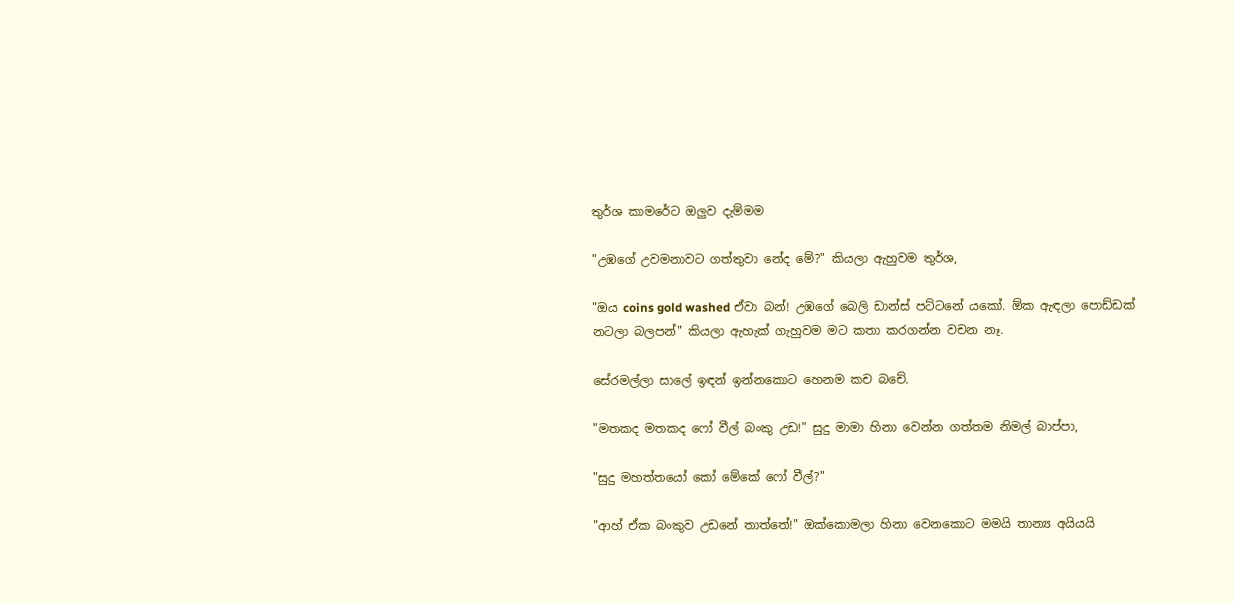තුර්ශ කාමරේට ඔලුව දැම්මම

"උඹගේ උවමනාවට ගත්තුවා නේද මේ?" කියලා ඇහුවම තුර්ශ,

"ඔය coins gold washed ඒවා බන්! උඹගේ බෙලි ඩාන්ස් පට්ටනේ යකෝ. ඕක ඇඳලා පොඩ්ඩක් නටලා බලපන්" කියලා ඇහැක් ගැහුවම මට කතා කරගන්න වචන නෑ.

සේරමල්ලා සාලේ ඉඳන් ඉන්නකොට හෙනම කච බචේ.

"මතකද මතකද ෆෝ වීල් බංකු උඩ!" සුදු මාමා හිනා වෙන්න ගත්තම නිමල් බාප්පා,

"සුදු මහත්තයෝ කෝ මේකේ ෆෝ වීල්?"

"ආහ් ඒක බංකුව උඩනේ තාත්තේ!" ඔක්කොමලා හිනා වෙනකොට මමයි තාන්‍ය අයියයි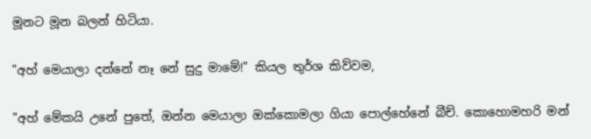මූනට මූන බලන් හිටියා.

"අහ් මෙයාලා දන්නේ නෑ නේ සුදු මාමේ!" කියල තුර්ශ කිව්වම,

"අහ් මේකයි උනේ පුතේ, ඔන්න මෙයාලා ඔක්කොමලා ගියා පොල්හේනේ බීච්. කොහොමහරි මන්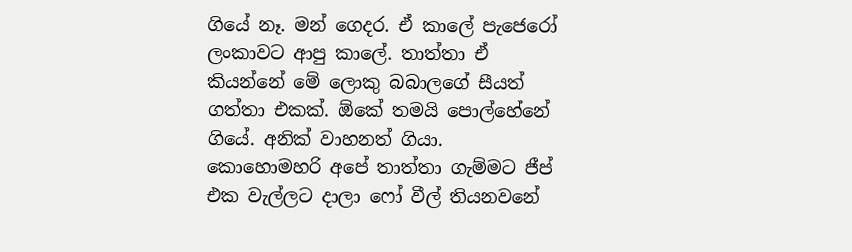ගියේ නෑ. මන් ගෙදර. ඒ කාලේ පැජෙරෝ ලංකාවට ආපු කාලේ. තාත්තා ඒ කියන්නේ මේ ලොකු බබාලගේ සීයත් ගත්තා එකක්. ඕකේ තමයි පොල්හේනේ ගියේ. අනික් වාහනත් ගියා. කොහොමහරි අපේ තාත්තා ගැම්මට ජීප් එක වැල්ලට දාලා ෆෝ වීල් තියනවනේ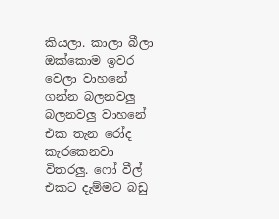කියලා. කාලා බීලා ඔක්කොම ඉවර වෙලා වාහනේ ගන්න බලනවලු බලනවලු වාහනේ එක තැන රෝද කැරකෙනවා විතරලු. ෆෝ වීල් එකට දැම්මට බඩු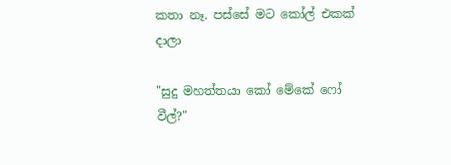කතා නෑ. පස්සේ මට කෝල් එකක් දාලා

"සුදු මහත්තයා කෝ මේකේ ෆෝ වීල්?"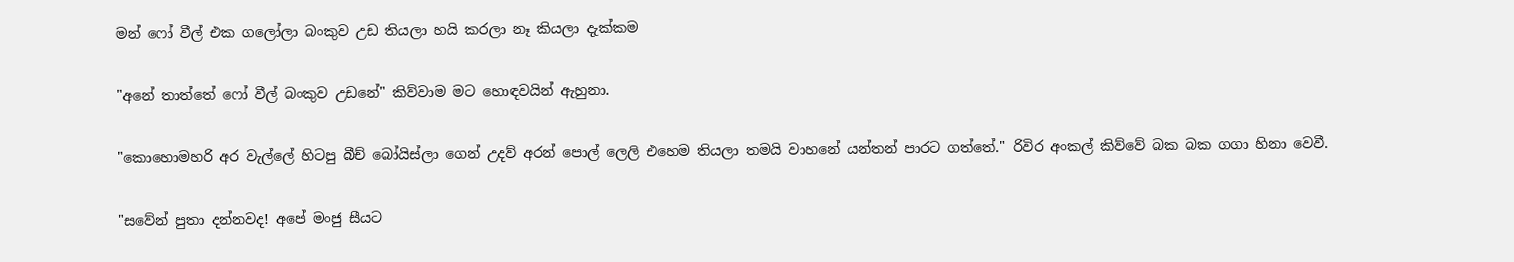මන් ෆෝ වීල් එක ගලෝලා බංකුව උඩ තියලා හයි කරලා නෑ කියලා දැක්කම

"අනේ තාත්තේ ෆෝ වීල් බංකුව උඩනේ" කිව්වාම මට හොඳවයින් ඇහුනා.

"කොහොමහරි අර වැල්ලේ හිටපු බීච් බෝයිස්ලා ගෙන් උදව් අරන් පොල් ලෙලි එහෙම තියලා තමයි වාහනේ යන්තන් පාරට ගත්තේ." රිවිර අංකල් කිව්වේ බක බක ගගා හිනා වෙවී.

"සවේන් පුතා දන්නවද! අපේ මංජු සීයට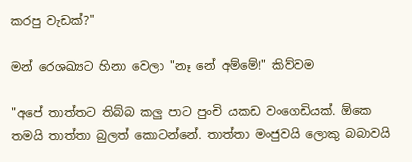කරපු වැඩක්?"

මන් රෙශඛ්‍යට හිනා වෙලා "නෑ නේ අම්මේ!" කිව්වම

"අපේ තාත්‍තට තිබ්බ කලු පාට පුංචි යකඩ වංගෙඩියක්. ඕකෙ තමයි තාත්තා බුලත් කොටන්නේ. තාත්තා මංජුවයි ලොකු බබාවයි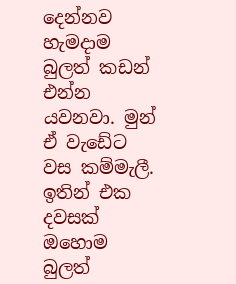දෙන්නව හැමදාම බුලත් කඩන් එන්න යවනවා. මුන් ඒ වැඩේට වස කම්මැලී. ඉතින් එක දවසක් ඔහොම බුලත්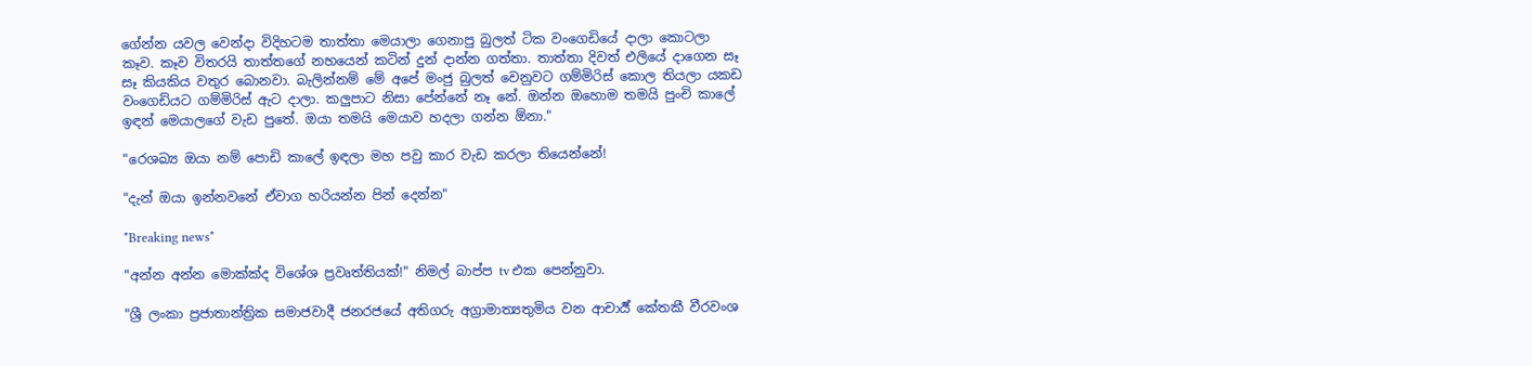ගේන්න යවල වෙන්දා විදිහටම තාත්තා මෙයාලා ගෙනාපු බුලත් ටික වංගෙඩියේ දාලා කොටලා කෑව. කෑව විතරයි තාත්තගේ නහයෙන් කටින් දුන් දාන්න ගත්තා. තාත්තා දිවත් එලියේ දාගෙන සෑ සෑ කියකිය වතුර බොනවා. බැලින්නම් මේ අපේ මංජු බුලත් වෙනුවට ගම්මිරිස් කොල තියලා යකඩ වංගෙඩියට ගම්මිරිස් ඇට දාලා. කලුපාට නිසා පේන්නේ නෑ නේ. ඔන්න ඔහොම තමයි පුංචි කාලේ ඉඳන් මෙයාලගේ වැඩ පුතේ. ඔයා තමයි මෙයාව හදලා ගන්න ඕනා."

"රෙශඛ්‍ය ඔයා නම් පොඩි කාලේ ඉඳලා මහ පවු කාර වැඩ කරලා තියෙන්නේ!

"දැන් ඔයා ඉන්නවනේ ඒවාග හරියන්න පින් දෙන්න"

*Breaking news*

"අන්න අන්න මොක්ක්ද විශේශ ප්‍රවෘත්තියක්!" නිමල් බාප්ප tv එක පෙන්නුවා.

"ශ්‍රී ලංකා ප්‍රජාතාන්ත්‍රික සමාජවාදී ජනරජයේ අතිගරු අග්‍රාමාත්‍යතුමිය වන ආචාර්‍ය් කේතකී වීරවංශ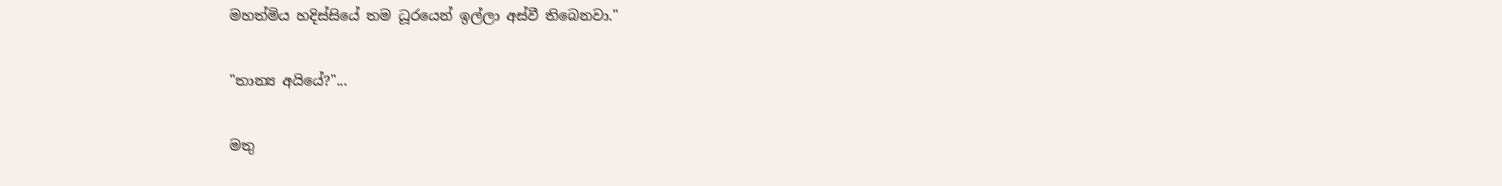මහත්මිය හදිස්සියේ තම ධූරයෙන් ඉල්ලා අස්වී තිබෙනවා."

"තාන්‍ය අයියේ?"...

මතු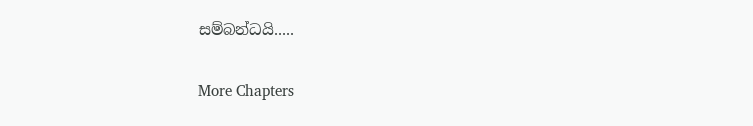සම්බන්ධයි.....

More Chapters